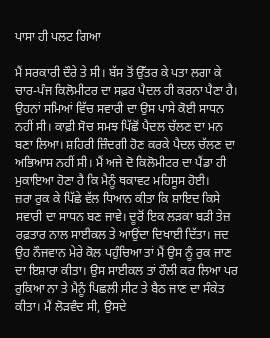ਪਾਸਾ ਹੀ ਪਲਟ ਗਿਆ

ਮੈਂ ਸਰਕਾਰੀ ਦੌਰੇ ਤੇ ਸੀ। ਬੱਸ ਤੋਂ ਉੱਤਰ ਕੇ ਪਤਾ ਲਗਾ ਕੇ ਚਾਰ-ਪੰਜ ਕਿਲੋਮੀਟਰ ਦਾ ਸਫ਼ਰ ਪੈਦਲ ਹੀ ਕਰਨਾ ਪੈਣਾ ਹੈ। ਉਹਨਾਂ ਸਮਿਆਂ ਵਿੱਚ ਸਵਾਰੀ ਦਾ ਉਸ ਪਾਸੇ ਕੋਈ ਸਾਧਨ ਨਹੀਂ ਸੀ। ਕਾਫ਼ੀ ਸੋਚ ਸਮਝ ਪਿੱਛੋਂ ਪੈਦਲ ਚੱਲਣ ਦਾ ਮਨ ਬਣਾ ਲਿਆ। ਸ਼ਹਿਰੀ ਜ਼ਿੰਦਗੀ ਹੋਣ ਕਰਕੇ ਪੈਦਲ ਚੱਲਣ ਦਾ ਅਭਿਆਸ ਨਹੀਂ ਸੀ। ਮੈਂ ਅਜੇ ਦੋ ਕਿਲੋਮੀਟਰ ਦਾ ਪੈਂਡਾ ਹੀ ਮੁਕਾਇਆ ਹੋਣਾ ਹੈ ਕਿ ਮੈਨੂੰ ਥਕਾਵਟ ਮਹਿਸੂਸ ਹੋਈ।
ਜ਼ਰਾ ਰੁਕ ਕੇ ਪਿੱਛੇ ਵੱਲ ਧਿਆਨ ਕੀਤਾ ਕਿ ਸ਼ਾਇਦ ਕਿਸੇ ਸਵਾਰੀ ਦਾ ਸਾਧਨ ਬਣ ਜਾਵੇ। ਦੂਰੋਂ ਇਕ ਲੜਕਾ ਬੜੀ ਤੇਜ਼ ਰਫ਼ਤਾਰ ਨਾਲ ਸਾਈਕਲ ਤੇ ਆਉਂਦਾ ਦਿਖਾਈ ਦਿੱਤਾ। ਜਦ ਉਹ ਨੌਜਵਾਨ ਮੇਰੇ ਕੋਲ ਪਹੁੰਚਿਆ ਤਾਂ ਮੈਂ ਉਸ ਨੂੰ ਰੁਕ ਜਾਣ ਦਾ ਇਸ਼ਾਰਾ ਕੀਤਾ। ਉਸ ਸਾਈਕਲ ਤਾਂ ਹੌਲੀ ਕਰ ਲਿਆ ਪਰ ਰੁਕਿਆ ਨਾ ਤੇ ਮੈਨੂੰ ਪਿਛਲੀ ਸੀਟ ਤੇ ਬੈਠ ਜਾਣ ਦਾ ਸੰਕੇਤ ਕੀਤਾ। ਮੈਂ ਲੋੜਵੰਦ ਸੀ, ਉਸਦੇ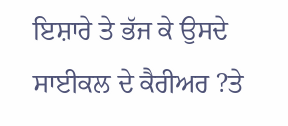ਇਸ਼ਾਰੇ ਤੇ ਭੱਜ ਕੇ ਉਸਦੇ ਸਾਈਕਲ ਦੇ ਕੈਰੀਅਰ ?ਤੇ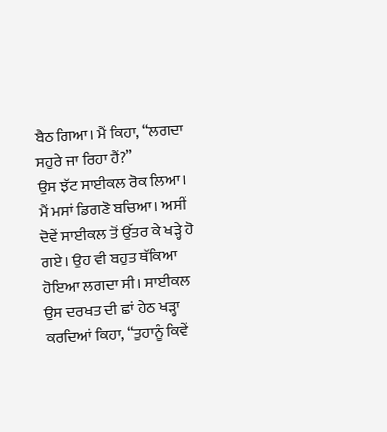ਬੈਠ ਗਿਆ। ਮੈਂ ਕਿਹਾ, “ਲਗਦਾ ਸਹੁਰੇ ਜਾ ਰਿਹਾ ਹੈਂ?”
ਉਸ ਝੱਟ ਸਾਈਕਲ ਰੋਕ ਲਿਆ। ਮੈਂ ਮਸਾਂ ਡਿਗਣੋ ਬਚਿਆ। ਅਸੀਂ ਦੋਵੇਂ ਸਾਈਕਲ ਤੋਂ ਉੱਤਰ ਕੇ ਖੜ੍ਹੇ ਹੋ ਗਏ। ਉਹ ਵੀ ਬਹੁਤ ਥੱਕਿਆ ਹੋਇਆ ਲਗਦਾ ਸੀ। ਸਾਈਕਲ ਉਸ ਦਰਖਤ ਦੀ ਛਾਂ ਹੇਠ ਖੜ੍ਹਾ ਕਰਦਿਆਂ ਕਿਹਾ, “ਤੁਹਾਨੂੰ ਕਿਵੇਂ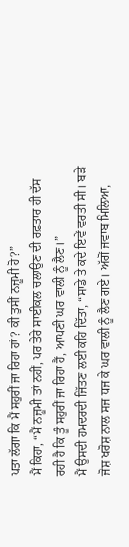ਪਤਾ ਲੱਗਾ ਕਿ ਮੈਂ ਸਹੁਰੀਂ ਜਾ ਰਿਹਾ ਹਾਂ? ਕੀ ਤੁਸੀਂ ਨਜ਼ੂਮੀ ਹੋ?”
ਮੈਂ ਕਿਹਾ, “ਮੈਂ ਨਜ਼ੂਮੀ ਤਾਂ ਨਹੀਂ, ਪਰ ਤੇਰੇ ਸਾਈਕਲ ਚਲਾਉਣ ਦੀ ਰਫ਼ਤਾਰ ਹੀ ਦੱਸ ਰਹੀ ਹੈ ਕਿ ਤੂੰ ਸਹੁਰੀਂ ਜਾ ਰਿਹਾ ਹੈਂ, ਆਪਣੀ ਘਰ ਵਾਲੀ ਨੂੰ ਲੈਣ।”
ਮੈਂ ਉਸਦੀ ਹਮਦਰਦੀ ਜਿੱਤਣ ਲਈ ਕਹਿ ਦਿੱਤਾ, “ਸਾਡੇ ਤੇ ਕਦੇ ਇਵੇਂ ਵਰਤੀ ਸੀ। ਬੜੇ ਜੋਸ਼ ਖਰੋਸ਼ ਨਾਲ ਸਜ ਧਜ ਕੇ ਘਰ ਵਾਲੀ ਨੂੰ ਲੈਣ ਗਏ। ਅੱਗੋਂ ਜਵਾਬ ਮਿਲਿਆ,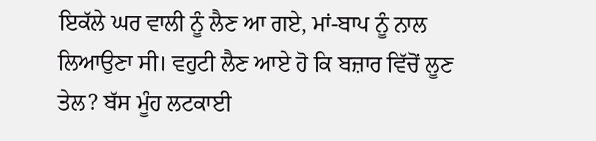ਇਕੱਲੇ ਘਰ ਵਾਲੀ ਨੂੰ ਲੈਣ ਆ ਗਏ, ਮਾਂ-ਬਾਪ ਨੂੰ ਨਾਲ ਲਿਆਉਣਾ ਸੀ। ਵਹੁਟੀ ਲੈਣ ਆਏ ਹੋ ਕਿ ਬਜ਼ਾਰ ਵਿੱਚੋਂ ਲੂਣ ਤੇਲ? ਬੱਸ ਮੂੰਹ ਲਟਕਾਈ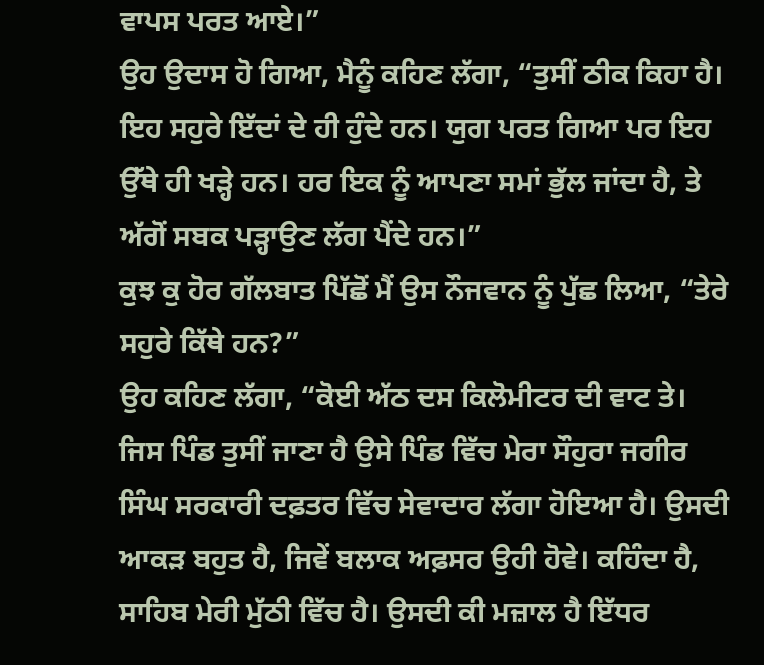ਵਾਪਸ ਪਰਤ ਆਏ।”
ਉਹ ਉਦਾਸ ਹੋ ਗਿਆ, ਮੈਨੂੰ ਕਹਿਣ ਲੱਗਾ, “ਤੁਸੀਂ ਠੀਕ ਕਿਹਾ ਹੈ। ਇਹ ਸਹੁਰੇ ਇੱਦਾਂ ਦੇ ਹੀ ਹੁੰਦੇ ਹਨ। ਯੁਗ ਪਰਤ ਗਿਆ ਪਰ ਇਹ ਉੱਥੇ ਹੀ ਖੜ੍ਹੇ ਹਨ। ਹਰ ਇਕ ਨੂੰ ਆਪਣਾ ਸਮਾਂ ਭੁੱਲ ਜਾਂਦਾ ਹੈ, ਤੇ ਅੱਗੋਂ ਸਬਕ ਪੜ੍ਹਾਉਣ ਲੱਗ ਪੈਂਦੇ ਹਨ।”
ਕੁਝ ਕੁ ਹੋਰ ਗੱਲਬਾਤ ਪਿੱਛੋਂ ਮੈਂ ਉਸ ਨੌਜਵਾਨ ਨੂੰ ਪੁੱਛ ਲਿਆ, “ਤੇਰੇ ਸਹੁਰੇ ਕਿੱਥੇ ਹਨ?”
ਉਹ ਕਹਿਣ ਲੱਗਾ, “ਕੋਈ ਅੱਠ ਦਸ ਕਿਲੋਮੀਟਰ ਦੀ ਵਾਟ ਤੇ। ਜਿਸ ਪਿੰਡ ਤੁਸੀਂ ਜਾਣਾ ਹੈ ਉਸੇ ਪਿੰਡ ਵਿੱਚ ਮੇਰਾ ਸੌਹੁਰਾ ਜਗੀਰ ਸਿੰਘ ਸਰਕਾਰੀ ਦਫ਼ਤਰ ਵਿੱਚ ਸੇਵਾਦਾਰ ਲੱਗਾ ਹੋਇਆ ਹੈ। ਉਸਦੀ ਆਕੜ ਬਹੁਤ ਹੈ, ਜਿਵੇਂ ਬਲਾਕ ਅਫ਼ਸਰ ਉਹੀ ਹੋਵੇ। ਕਹਿੰਦਾ ਹੈ, ਸਾਹਿਬ ਮੇਰੀ ਮੁੱਠੀ ਵਿੱਚ ਹੈ। ਉਸਦੀ ਕੀ ਮਜ਼ਾਲ ਹੈ ਇੱਧਰ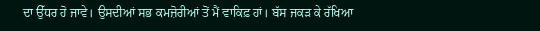ਦਾ ਉੱਧਰ ਹੋ ਜਾਵੇ। ਉਸਦੀਆਂ ਸਭ ਕਮਜ਼ੋਰੀਆਂ ਤੋਂ ਮੈਂ ਵਾਕਿਫ਼ ਹਾਂ। ਬੱਸ ਜਕੜ ਕੇ ਰੱਖਿਆ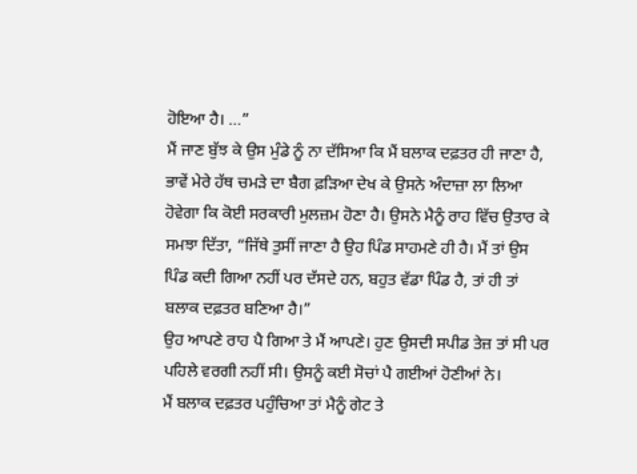ਹੋਇਆ ਹੈ। …”
ਮੈਂ ਜਾਣ ਬੁੱਝ ਕੇ ਉਸ ਮੁੰਡੇ ਨੂੰ ਨਾ ਦੱਸਿਆ ਕਿ ਮੈਂ ਬਲਾਕ ਦਫ਼ਤਰ ਹੀ ਜਾਣਾ ਹੈ, ਭਾਵੇਂ ਮੇਰੇ ਹੱਥ ਚਮੜੇ ਦਾ ਬੈਗ ਫ਼ੜਿਆ ਦੇਖ ਕੇ ਉਸਨੇ ਅੰਦਾਜ਼ਾ ਲਾ ਲਿਆ ਹੋਵੇਗਾ ਕਿ ਕੋਈ ਸਰਕਾਰੀ ਮੁਲਜ਼ਮ ਹੋਣਾ ਹੈ। ਉਸਨੇ ਮੈਨੂੰ ਰਾਹ ਵਿੱਚ ਉਤਾਰ ਕੇ ਸਮਝਾ ਦਿੱਤਾ, “ਜਿੱਥੇ ਤੁਸੀਂ ਜਾਣਾ ਹੈ ਉਹ ਪਿੰਡ ਸਾਹਮਣੇ ਹੀ ਹੈ। ਮੈਂ ਤਾਂ ਉਸ ਪਿੰਡ ਕਦੀ ਗਿਆ ਨਹੀਂ ਪਰ ਦੱਸਦੇ ਹਨ, ਬਹੁਤ ਵੱਡਾ ਪਿੰਡ ਹੈ, ਤਾਂ ਹੀ ਤਾਂ ਬਲਾਕ ਦਫ਼ਤਰ ਬਣਿਆ ਹੈ।”
ਉਹ ਆਪਣੇ ਰਾਹ ਪੈ ਗਿਆ ਤੇ ਮੈਂ ਆਪਣੇ। ਹੁਣ ਉਸਦੀ ਸਪੀਡ ਤੇਜ਼ ਤਾਂ ਸੀ ਪਰ ਪਹਿਲੇ ਵਰਗੀ ਨਹੀਂ ਸੀ। ਉਸਨੂੰ ਕਈ ਸੋਚਾਂ ਪੈ ਗਈਆਂ ਹੋਣੀਆਂ ਨੇ।
ਮੈਂ ਬਲਾਕ ਦਫ਼ਤਰ ਪਹੁੰਚਿਆ ਤਾਂ ਮੈਨੂੰ ਗੇਟ ਤੇ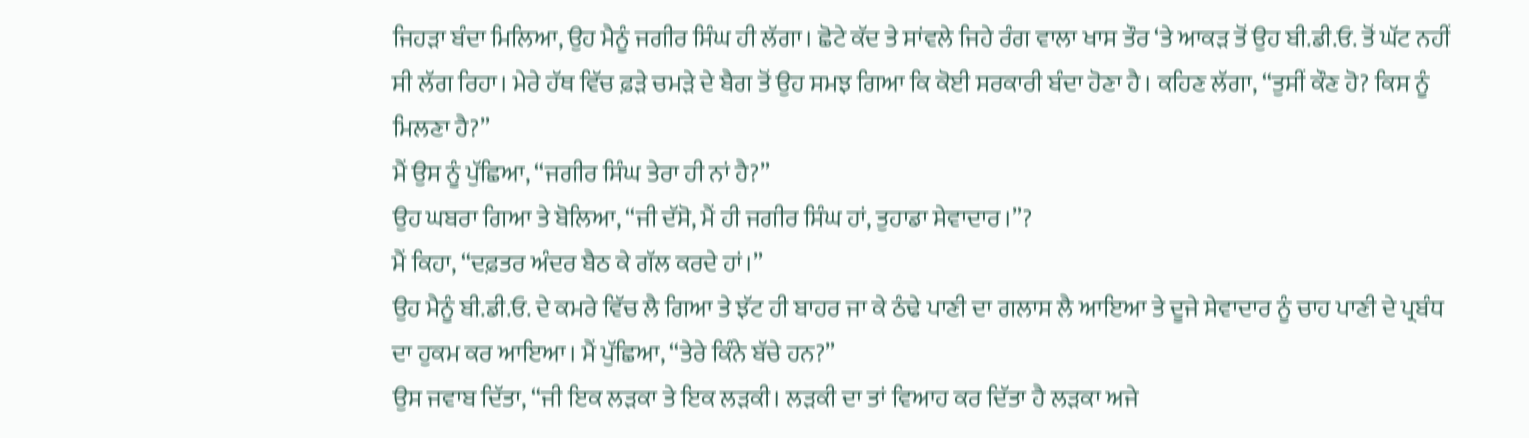ਜਿਹੜਾ ਬੰਦਾ ਮਿਲਿਆ, ਉਹ ਮੈਨੂੰ ਜਗੀਰ ਸਿੰਘ ਹੀ ਲੱਗਾ। ਛੋਟੇ ਕੱਦ ਤੇ ਸਾਂਵਲੇ ਜਿਹੇ ਰੰਗ ਵਾਲਾ ਖਾਸ ਤੌਰ ‘ਤੇ ਆਕੜ ਤੋਂ ਉਹ ਬੀ.ਡੀ.ਓ. ਤੋਂ ਘੱਟ ਨਹੀਂ ਸੀ ਲੱਗ ਰਿਹਾ। ਮੇਰੇ ਹੱਥ ਵਿੱਚ ਫ਼ੜੇ ਚਮੜੇ ਦੇ ਬੈਗ ਤੋਂ ਉਹ ਸਮਝ ਗਿਆ ਕਿ ਕੋਈ ਸਰਕਾਰੀ ਬੰਦਾ ਹੋਣਾ ਹੈ। ਕਹਿਣ ਲੱਗਾ, “ਤੁਸੀਂ ਕੌਣ ਹੋ? ਕਿਸ ਨੂੰ ਮਿਲਣਾ ਹੈ?”
ਮੈਂ ਉਸ ਨੂੰ ਪੁੱਛਿਆ, “ਜਗੀਰ ਸਿੰਘ ਤੇਰਾ ਹੀ ਨਾਂ ਹੈ?”
ਉਹ ਘਬਰਾ ਗਿਆ ਤੇ ਬੋਲਿਆ, “ਜੀ ਦੱਸੋ, ਮੈਂ ਹੀ ਜਗੀਰ ਸਿੰਘ ਹਾਂ, ਤੁਹਾਡਾ ਸੇਵਾਦਾਰ।”?
ਮੈਂ ਕਿਹਾ, “ਦਫ਼ਤਰ ਅੰਦਰ ਬੈਠ ਕੇ ਗੱਲ ਕਰਦੇ ਹਾਂ।”
ਉਹ ਮੈਨੂੰ ਬੀ.ਡੀ.ਓ. ਦੇ ਕਮਰੇ ਵਿੱਚ ਲੈ ਗਿਆ ਤੇ ਝੱਟ ਹੀ ਬਾਹਰ ਜਾ ਕੇ ਠੰਢੇ ਪਾਣੀ ਦਾ ਗਲਾਸ ਲੈ ਆਇਆ ਤੇ ਦੂਜੇ ਸੇਵਾਦਾਰ ਨੂੰ ਚਾਹ ਪਾਣੀ ਦੇ ਪ੍ਰਬੰਧ ਦਾ ਹੁਕਮ ਕਰ ਆਇਆ। ਮੈਂ ਪੁੱਛਿਆ, “ਤੇਰੇ ਕਿੰਨੇ ਬੱਚੇ ਹਨ?”
ਉਸ ਜਵਾਬ ਦਿੱਤਾ, “ਜੀ ਇਕ ਲੜਕਾ ਤੇ ਇਕ ਲੜਕੀ। ਲੜਕੀ ਦਾ ਤਾਂ ਵਿਆਹ ਕਰ ਦਿੱਤਾ ਹੈ ਲੜਕਾ ਅਜੇ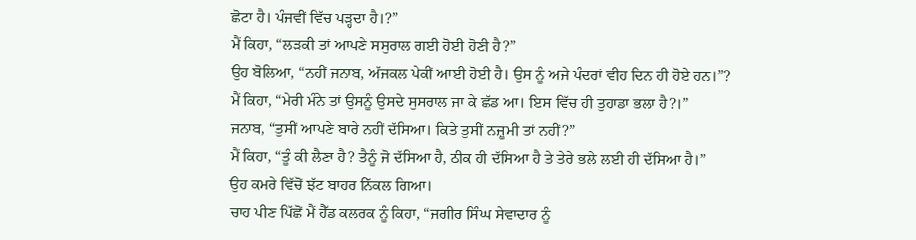ਛੋਟਾ ਹੈ। ਪੰਜਵੀਂ ਵਿੱਚ ਪੜ੍ਹਦਾ ਹੈ।?”
ਮੈਂ ਕਿਹਾ, “ਲੜਕੀ ਤਾਂ ਆਪਣੇ ਸਸੁਰਾਲ ਗਈ ਹੋਈ ਹੋਣੀ ਹੈ?”
ਉਹ ਬੋਲਿਆ, “ਨਹੀਂ ਜਨਾਬ, ਅੱਜਕਲ ਪੇਕੀਂ ਆਈ ਹੋਈ ਹੈ। ਉਸ ਨੂੰ ਅਜੇ ਪੰਦਰਾਂ ਵੀਹ ਦਿਨ ਹੀ ਹੋਏ ਹਨ।”?
ਮੈਂ ਕਿਹਾ, “ਮੇਰੀ ਮੰਨੇ ਤਾਂ ਉਸਨੂੰ ਉਸਦੇ ਸੁਸਰਾਲ ਜਾ ਕੇ ਛੱਡ ਆ। ਇਸ ਵਿੱਚ ਹੀ ਤੁਹਾਡਾ ਭਲਾ ਹੈ?।”
ਜਨਾਬ, “ਤੁਸੀਂ ਆਪਣੇ ਬਾਰੇ ਨਹੀਂ ਦੱਸਿਆ। ਕਿਤੇ ਤੁਸੀਂ ਨਜ਼ੂਮੀ ਤਾਂ ਨਹੀਂ?”
ਮੈਂ ਕਿਹਾ, “ਤੂੰ ਕੀ ਲੈਣਾ ਹੈ? ਤੈਨੂੰ ਜੋ ਦੱਸਿਆ ਹੈ, ਠੀਕ ਹੀ ਦੱਸਿਆ ਹੈ ਤੇ ਤੇਰੇ ਭਲੇ ਲਈ ਹੀ ਦੱਸਿਆ ਹੈ।”
ਉਹ ਕਮਰੇ ਵਿੱਚੋਂ ਝੱਟ ਬਾਹਰ ਨਿੱਕਲ ਗਿਆ।
ਚਾਹ ਪੀਣ ਪਿੱਛੋਂ ਮੈਂ ਹੈੱਡ ਕਲਰਕ ਨੂੰ ਕਿਹਾ, “ਜਗੀਰ ਸਿੰਘ ਸੇਵਾਦਾਰ ਨੂੰ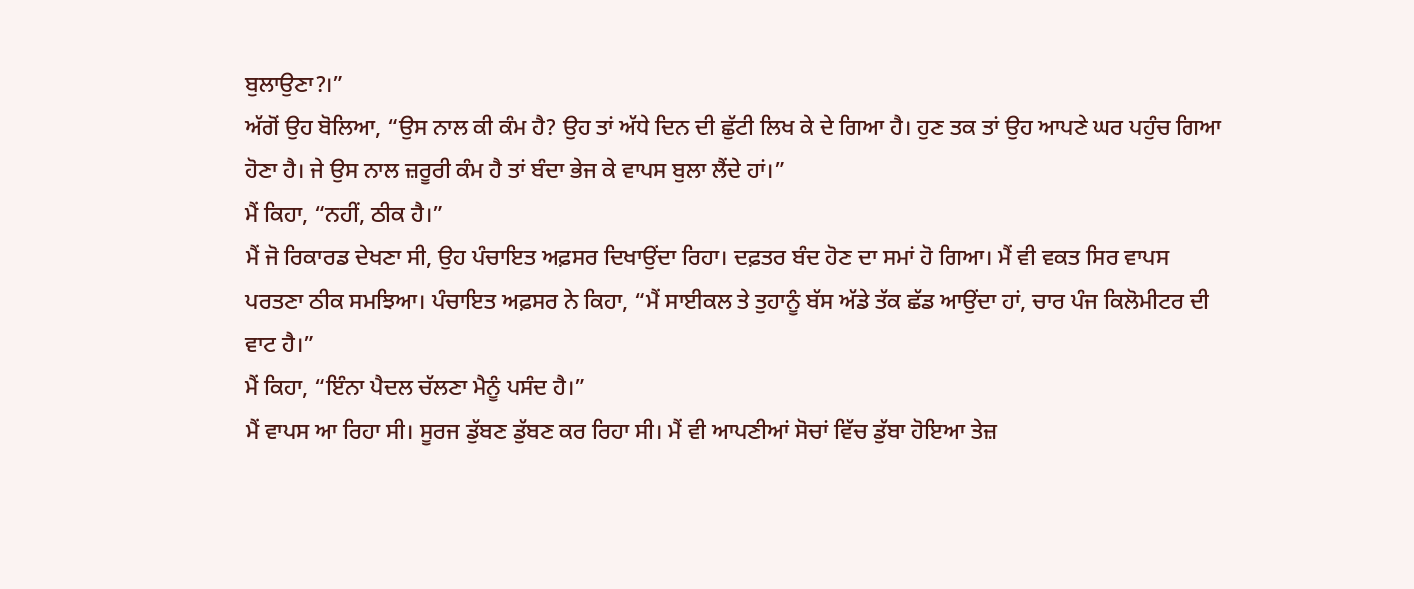ਬੁਲਾਉਣਾ?।”
ਅੱਗੋਂ ਉਹ ਬੋਲਿਆ, “ਉਸ ਨਾਲ ਕੀ ਕੰਮ ਹੈ? ਉਹ ਤਾਂ ਅੱਧੇ ਦਿਨ ਦੀ ਛੁੱਟੀ ਲਿਖ ਕੇ ਦੇ ਗਿਆ ਹੈ। ਹੁਣ ਤਕ ਤਾਂ ਉਹ ਆਪਣੇ ਘਰ ਪਹੁੰਚ ਗਿਆ ਹੋਣਾ ਹੈ। ਜੇ ਉਸ ਨਾਲ ਜ਼ਰੂਰੀ ਕੰਮ ਹੈ ਤਾਂ ਬੰਦਾ ਭੇਜ ਕੇ ਵਾਪਸ ਬੁਲਾ ਲੈਂਦੇ ਹਾਂ।”
ਮੈਂ ਕਿਹਾ, “ਨਹੀਂ, ਠੀਕ ਹੈ।”
ਮੈਂ ਜੋ ਰਿਕਾਰਡ ਦੇਖਣਾ ਸੀ, ਉਹ ਪੰਚਾਇਤ ਅਫ਼ਸਰ ਦਿਖਾਉਂਦਾ ਰਿਹਾ। ਦਫ਼ਤਰ ਬੰਦ ਹੋਣ ਦਾ ਸਮਾਂ ਹੋ ਗਿਆ। ਮੈਂ ਵੀ ਵਕਤ ਸਿਰ ਵਾਪਸ ਪਰਤਣਾ ਠੀਕ ਸਮਝਿਆ। ਪੰਚਾਇਤ ਅਫ਼ਸਰ ਨੇ ਕਿਹਾ, “ਮੈਂ ਸਾਈਕਲ ਤੇ ਤੁਹਾਨੂੰ ਬੱਸ ਅੱਡੇ ਤੱਕ ਛੱਡ ਆਉਂਦਾ ਹਾਂ, ਚਾਰ ਪੰਜ ਕਿਲੋਮੀਟਰ ਦੀ ਵਾਟ ਹੈ।”
ਮੈਂ ਕਿਹਾ, “ਇੰਨਾ ਪੈਦਲ ਚੱਲਣਾ ਮੈਨੂੰ ਪਸੰਦ ਹੈ।”
ਮੈਂ ਵਾਪਸ ਆ ਰਿਹਾ ਸੀ। ਸੂਰਜ ਡੁੱਬਣ ਡੁੱਬਣ ਕਰ ਰਿਹਾ ਸੀ। ਮੈਂ ਵੀ ਆਪਣੀਆਂ ਸੋਚਾਂ ਵਿੱਚ ਡੁੱਬਾ ਹੋਇਆ ਤੇਜ਼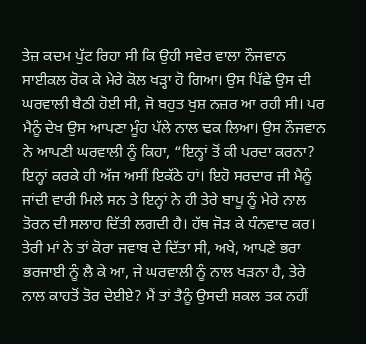ਤੇਜ਼ ਕਦਮ ਪੁੱਟ ਰਿਹਾ ਸੀ ਕਿ ਉਹੀ ਸਵੇਰ ਵਾਲਾ ਨੌਜਵਾਨ ਸਾਈਕਲ ਰੋਕ ਕੇ ਮੇਰੇ ਕੋਲ ਖੜ੍ਹਾ ਹੋ ਗਿਆ। ਉਸ ਪਿੱਛੇ ਉਸ ਦੀ ਘਰਵਾਲੀ ਬੈਠੀ ਹੋਈ ਸੀ, ਜੋ ਬਹੁਤ ਖੁਸ਼ ਨਜ਼ਰ ਆ ਰਹੀ ਸੀ। ਪਰ ਮੈਨੂੰ ਦੇਖ ਉਸ ਆਪਣਾ ਮੂੰਹ ਪੱਲੇ ਨਾਲ ਢਕ ਲਿਆ। ਉਸ ਨੌਜਵਾਨ ਨੇ ਆਪਣੀ ਘਰਵਾਲੀ ਨੂੰ ਕਿਹਾ, “ਇਨ੍ਹਾਂ ਤੋਂ ਕੀ ਪਰਦਾ ਕਰਨਾ? ਇਨ੍ਹਾਂ ਕਰਕੇ ਹੀ ਅੱਜ ਅਸੀਂ ਇਕੱਠੇ ਹਾਂ। ਇਹੋ ਸਰਦਾਰ ਜੀ ਮੈਨੂੰ ਜਾਂਦੀ ਵਾਰੀ ਮਿਲੇ ਸਨ ਤੇ ਇਨ੍ਹਾਂ ਨੇ ਹੀ ਤੇਰੇ ਬਾਪੂ ਨੂੰ ਮੇਰੇ ਨਾਲ ਤੋਰਨ ਦੀ ਸਲਾਹ ਦਿੱਤੀ ਲਗਦੀ ਹੈ। ਹੱਥ ਜੋੜ ਕੇ ਧੰਨਵਾਦ ਕਰ। ਤੇਰੀ ਮਾਂ ਨੇ ਤਾਂ ਕੋਰਾ ਜਵਾਬ ਦੇ ਦਿੱਤਾ ਸੀ, ਅਖੇ, ਆਪਣੇ ਭਰਾ ਭਰਜਾਈ ਨੂੰ ਲੈ ਕੇ ਆ, ਜੇ ਘਰਵਾਲੀ ਨੂੰ ਨਾਲ ਖੜਨਾ ਹੈ, ਤੇਰੇ ਨਾਲ ਕਾਹਤੋਂ ਤੋਰ ਦੇਈਏ? ਮੈਂ ਤਾਂ ਤੈਨੂੰ ਉਸਦੀ ਸ਼ਕਲ ਤਕ ਨਹੀਂ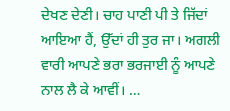ਦੇਖਣ ਦੇਣੀ। ਚਾਹ ਪਾਣੀ ਪੀ ਤੇ ਜਿੱਦਾਂ ਆਇਆ ਹੈਂ, ਉੱਦਾਂ ਹੀ ਤੁਰ ਜਾ। ਅਗਲੀ ਵਾਰੀ ਆਪਣੇ ਭਰਾ ਭਰਜਾਈ ਨੂੰ ਆਪਣੇ ਨਾਲ ਲੈ ਕੇ ਆਵੀਂ। …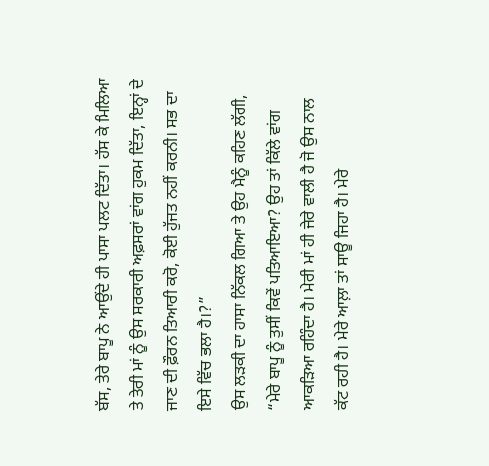ਬੱਸ, ਤੇਰੇ ਬਾਪੂ ਨੇ ਆਉਂਦੇ ਹੀ ਪਾਸਾ ਪਲਟ ਦਿੱਤਾ। ਹੱਸ ਕੇ ਮਿਲਿਆ ਤੇ ਤੇਰੀ ਮਾਂ ਨੂੰ ਉਸ ਸਰਕਾਰੀ ਅਫ਼ਸਰਾਂ ਵਾਂਗ ਹੁਕਮ ਦਿੱਤਾ, ਇਨ੍ਹਾਂ ਦੇ ਜਾਣ ਦੀ ਫ਼ੌਰਨ ਤਿਆਰੀ ਕਰੋ, ਕੋਈ ਹੁੱਜਤ ਨਹੀਂ ਕਰਨੀ। ਸਭ ਦਾ ਇਸੇ ਵਿੱਚ ਭਲਾ ਹੈ।?”
ਉਸ ਲੜਕੀ ਦਾ ਹਾਸਾ ਨਿੱਕਲ ਗਿਆ ਤੇ ਉਹ ਮੈਨੂੰ ਕਹਿਣ ਲੱਗੀ, “ਮੇਰੇ ਬਾਪੂ ਨੂੰ ਤੁਸੀਂ ਕਿਵੇਂ ਪਤਿਆਇਆ? ਉਹ ਤਾਂ ਕਿੱਲੇ ਵਾਂਗ ਆਕੜਿਆ ਰਹਿੰਦਾ ਹੈ। ਮੇਰੀ ਮਾਂ ਹੀ ਜੇਰੇ ਵਾਲੀ ਹੈ ਜੋ ਉਸ ਨਾਲ ਕੱਟ ਰਹੀ ਹੈ। ਮੇਰੇ ਆਲ਼ਾ ਤਾਂ ਸਾਊ ਜਿਹਾ ਹੈ। ਮੇਰੇ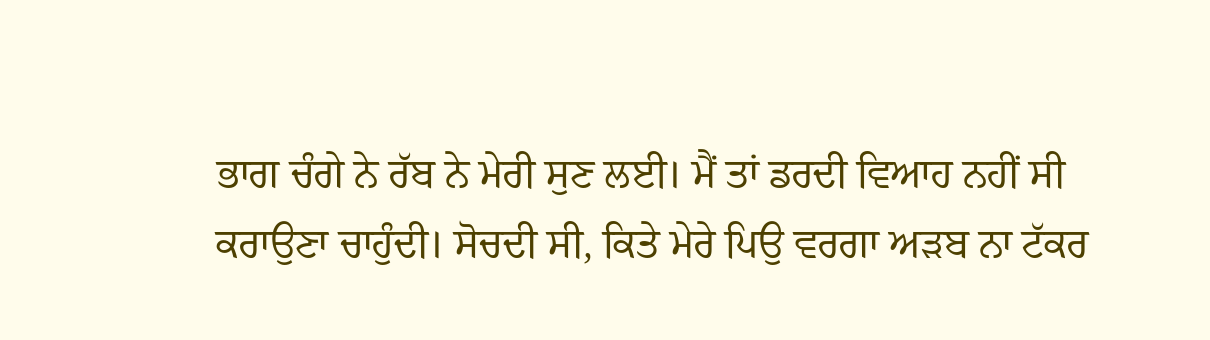ਭਾਗ ਚੰਗੇ ਨੇ ਰੱਬ ਨੇ ਮੇਰੀ ਸੁਣ ਲਈ। ਮੈਂ ਤਾਂ ਡਰਦੀ ਵਿਆਹ ਨਹੀਂ ਸੀ ਕਰਾਉਣਾ ਚਾਹੁੰਦੀ। ਸੋਚਦੀ ਸੀ, ਕਿਤੇ ਮੇਰੇ ਪਿਉ ਵਰਗਾ ਅੜਬ ਨਾ ਟੱਕਰ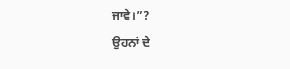ਜਾਵੇ।”?
ਉਹਨਾਂ ਦੇ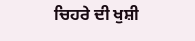ਚਿਹਰੇ ਦੀ ਖੁਸ਼ੀ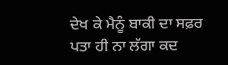ਦੇਖ ਕੇ ਮੈਨੂੰ ਬਾਕੀ ਦਾ ਸਫ਼ਰ ਪਤਾ ਹੀ ਨਾ ਲੱਗਾ ਕਦ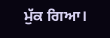ਮੁੱਕ ਗਿਆ।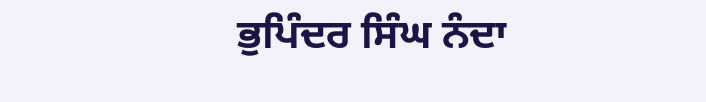ਭੁਪਿੰਦਰ ਸਿੰਘ ਨੰਦਾ